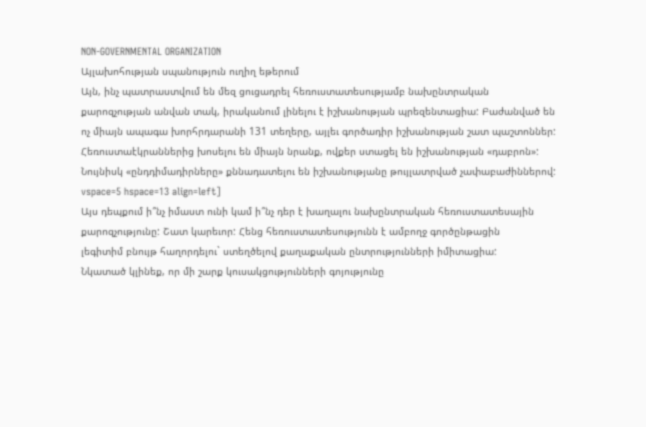NON-GOVERNMENTAL ORGANIZATION
Այլախոհության սպանություն ուղիղ եթերում
Այն, ինչ պատրաստվում են մեզ ցուցադրել հեռուստատեսությամբ նախընտրական
քարոզչության անվան տակ, իրականում լինելու է իշխանության պրեզենտացիա: Բաժանված են
ոչ միայն ապագա խորհրդարանի 131 տեղերը, այլեւ գործադիր իշխանության շատ պաշտոններ:
Հեռուստաէկրաններից խոսելու են միայն նրանք, ովքեր ստացել են իշխանության «դաբրոն»:
Նույնիսկ «ընդդիմադիրները» քննադատելու են իշխանությանը թույլատրված չափաբաժիններով:
vspace=5 hspace=13 align=left]
Այս դեպքում ի՞նչ իմաստ ունի կամ ի՞նչ դեր է խաղալու նախընտրական հեռուստատեսային
քարոզչությունը: Շատ կարեւոր: Հենց հեռուստատեսությունն է ամբողջ գործընթացին
լեգիտիմ բնույթ հաղորդելու` ստեղծելով քաղաքական ընտրությունների իմիտացիա:
Նկատած կլինեք, որ մի շարք կուսակցությունների գոյությունը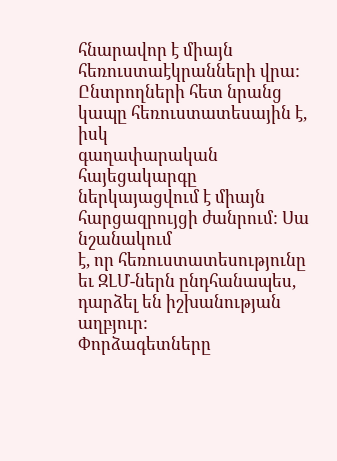հնարավոր է միայն
հեռուստաէկրանների վրա: Ընտրողների հետ նրանց կապը հեռուստատեսային է, իսկ
գաղափարական հայեցակարգը ներկայացվում է միայն հարցազրույցի ժանրում: Սա նշանակում
է, որ հեռուստատեսությունը եւ ԶԼՄ-ներն ընդհանապես, դարձել են իշխանության աղբյուր:
Փորձագետները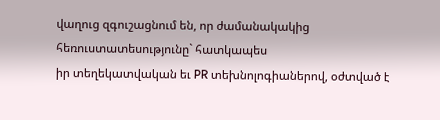վաղուց զգուշացնում են, որ ժամանակակից հեռուստատեսությունը` հատկապես
իր տեղեկատվական եւ PR տեխնոլոգիաներով, օժտված է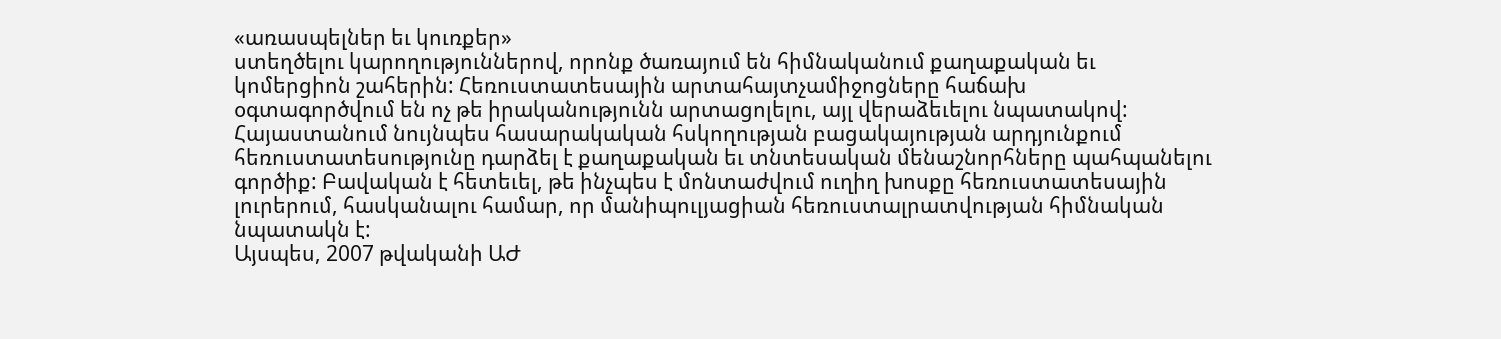«առասպելներ եւ կուռքեր»
ստեղծելու կարողություններով, որոնք ծառայում են հիմնականում քաղաքական եւ
կոմերցիոն շահերին: Հեռուստատեսային արտահայտչամիջոցները հաճախ
օգտագործվում են ոչ թե իրականությունն արտացոլելու, այլ վերաձեւելու նպատակով:
Հայաստանում նույնպես հասարակական հսկողության բացակայության արդյունքում
հեռուստատեսությունը դարձել է քաղաքական եւ տնտեսական մենաշնորհները պահպանելու
գործիք: Բավական է հետեւել, թե ինչպես է մոնտաժվում ուղիղ խոսքը հեռուստատեսային
լուրերում, հասկանալու համար, որ մանիպուլյացիան հեռուստալրատվության հիմնական
նպատակն է:
Այսպես, 2007 թվականի ԱԺ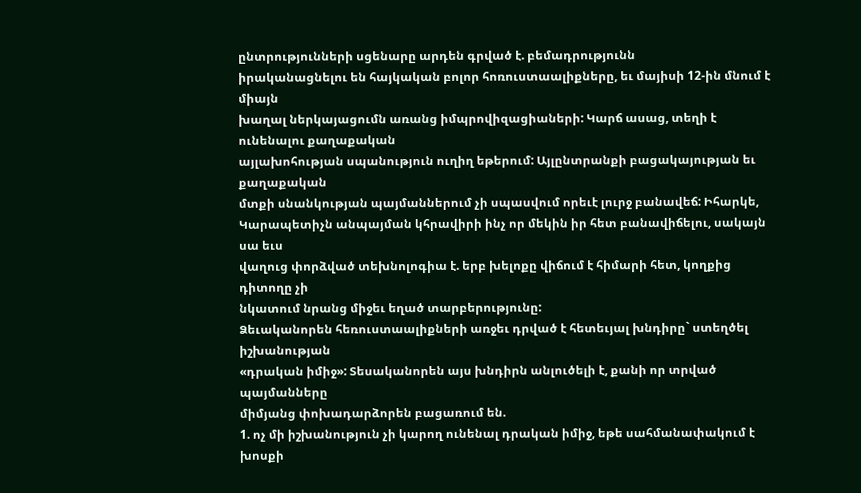ընտրությունների սցենարը արդեն գրված է. բեմադրությունն
իրականացնելու են հայկական բոլոր հոռուստաալիքները, եւ մայիսի 12-ին մնում է միայն
խաղալ ներկայացումն առանց իմպրովիզացիաների: Կարճ ասաց, տեղի է ունենալու քաղաքական
այլախոհության սպանություն ուղիղ եթերում: Այլընտրանքի բացակայության եւ քաղաքական
մտքի սնանկության պայմաններում չի սպասվում որեւէ լուրջ բանավեճ: Իհարկե,
Կարապետիչն անպայման կհրավիրի ինչ որ մեկին իր հետ բանավիճելու, սակայն սա եւս
վաղուց փորձված տեխնոլոգիա է. երբ խելոքը վիճում է հիմարի հետ, կողքից դիտողը չի
նկատում նրանց միջեւ եղած տարբերությունը:
Ձեւականորեն հեռուստաալիքների առջեւ դրված է հետեւյալ խնդիրը` ստեղծել իշխանության
«դրական իմիջ»: Տեսականորեն այս խնդիրն անլուծելի է, քանի որ տրված պայմանները
միմյանց փոխադարձորեն բացառում են.
1. ոչ մի իշխանություն չի կարող ունենալ դրական իմիջ, եթե սահմանափակում է խոսքի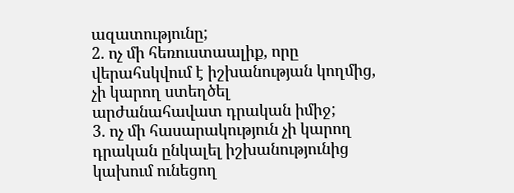ազատությունը;
2. ոչ մի հեռուստաալիք, որը վերահսկվում է իշխանության կողմից, չի կարող ստեղծել
արժանահավատ դրական իմիջ;
3. ոչ մի հասարակություն չի կարող դրական ընկալել իշխանությունից կախում ունեցող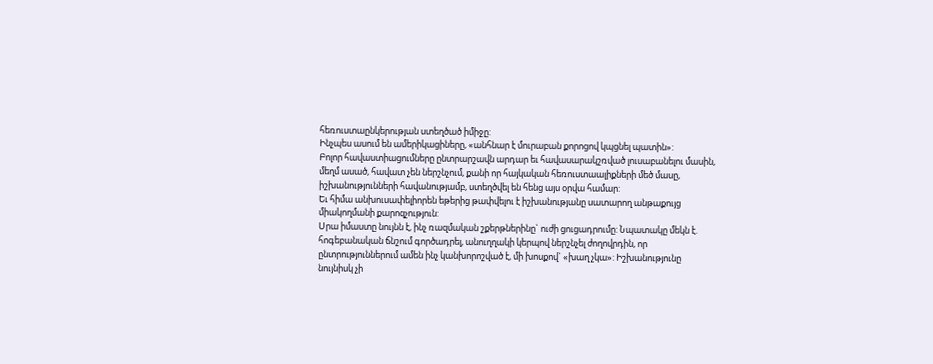հեռուստաընկերության ստեղծած իմիջը:
Ինչպես ասում են ամերիկացիները, «անհնար է մուրաբան քորոցով կպցնել պատին»:
Բոլոր հավաստիացումները ընտրարշավն արդար եւ հավասարակշռված լուսաբանելու մասին,
մեղմ ասած, հավատ չեն ներշնչում, քանի որ հայկական հեռուստաալիքների մեծ մասը,
իշխանությունների հավանությամբ, ստեղծվել են հենց այս օրվա համար:
Եւ հիմա անխուսափելիորեն եթերից թափվելու է իշխանությանը սատարող անթաքույց
միակողմանի քարոզչություն:
Սրա իմաստը նույնն է, ինչ ռազմական շքերթներինը` ուժի ցուցադրումը: Նպատակը մեկն է.
հոգեբանական ճնշում գործադրել, անուղղակի կերպով ներշնչել ժողովրդին, որ
ընտրություններում ամեն ինչ կանխորոշված է, մի խոսքով` «խաղ չկա»: Իշխանությունը
նույնիսկ չի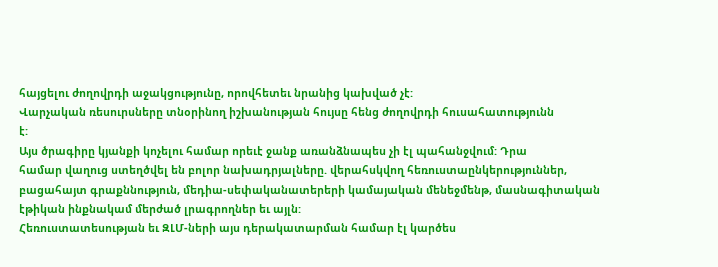հայցելու ժողովրդի աջակցությունը, որովհետեւ նրանից կախված չէ:
Վարչական ռեսուրսները տնօրինող իշխանության հույսը հենց ժողովրդի հուսահատությունն
է:
Այս ծրագիրը կյանքի կոչելու համար որեւէ ջանք առանձնապես չի էլ պահանջվում: Դրա
համար վաղուց ստեղծվել են բոլոր նախադրյալները. վերահսկվող հեռուստաընկերություններ,
բացահայտ գրաքննություն, մեդիա-սեփականատերերի կամայական մենեջմենթ, մասնագիտական
էթիկան ինքնակամ մերժած լրագրողներ եւ այլն:
Հեռուստատեսության եւ ԶԼՄ-ների այս դերակատարման համար էլ կարծես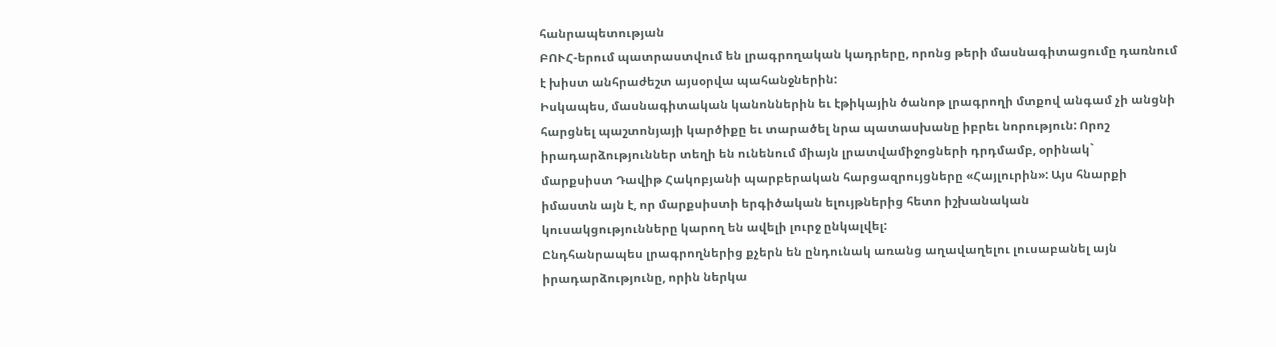հանրապետության
ԲՈՒՀ-երում պատրաստվում են լրագրողական կադրերը, որոնց թերի մասնագիտացումը դառնում
է խիստ անհրաժեշտ այսօրվա պահանջներին:
Իսկապես, մասնագիտական կանոններին եւ էթիկային ծանոթ լրագրողի մտքով անգամ չի անցնի
հարցնել պաշտոնյայի կարծիքը եւ տարածել նրա պատասխանը իբրեւ նորություն: Որոշ
իրադարձություններ տեղի են ունենում միայն լրատվամիջոցների դրդմամբ, օրինակ`
մարքսիստ Դավիթ Հակոբյանի պարբերական հարցազրույցները «Հայլուրին»: Այս հնարքի
իմաստն այն է, որ մարքսիստի երգիծական ելույթներից հետո իշխանական
կուսակցությունները կարող են ավելի լուրջ ընկալվել:
Ընդհանրապես լրագրողներից քչերն են ընդունակ առանց աղավաղելու լուսաբանել այն
իրադարձությունը, որին ներկա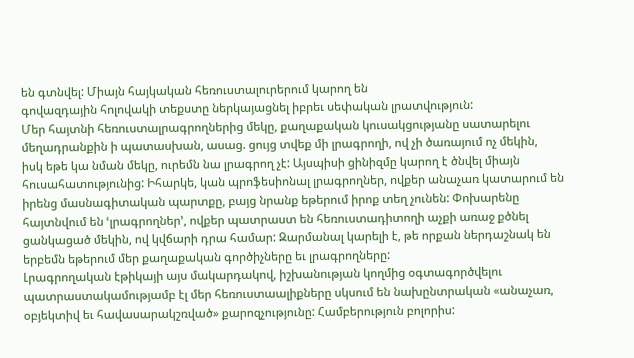են գտնվել: Միայն հայկական հեռուստալուրերում կարող են
գովազդային հոլովակի տեքստը ներկայացնել իբրեւ սեփական լրատվություն:
Մեր հայտնի հեռուստալրագրողներից մեկը, քաղաքական կուսակցությանը սատարելու
մեղադրանքին ի պատասխան, ասաց. ցույց տվեք մի լրագրողի, ով չի ծառայում ոչ մեկին,
իսկ եթե կա նման մեկը, ուրեմն նա լրագրող չէ: Այսպիսի ցինիզմը կարող է ծնվել միայն
հուսահատությունից: Իհարկե, կան պրոֆեսիոնալ լրագրողներ, ովքեր անաչառ կատարում են
իրենց մասնագիտական պարտքը, բայց նրանք եթերում իրոք տեղ չունեն: Փոխարենը
հայտնվում են ՙլրագրողներ՚, ովքեր պատրաստ են հեռուստադիտողի աչքի առաջ քծնել
ցանկացած մեկին, ով կվճարի դրա համար: Զարմանալ կարելի է, թե որքան ներդաշնակ են
երբեմն եթերում մեր քաղաքական գործիչները եւ լրագրողները:
Լրագրողական էթիկայի այս մակարդակով, իշխանության կողմից օգտագործվելու
պատրաստակամությամբ էլ մեր հեռուստաալիքները սկսում են նախընտրական «անաչառ,
օբյեկտիվ եւ հավասարակշռված» քարոզչությունը: Համբերություն բոլորիս: